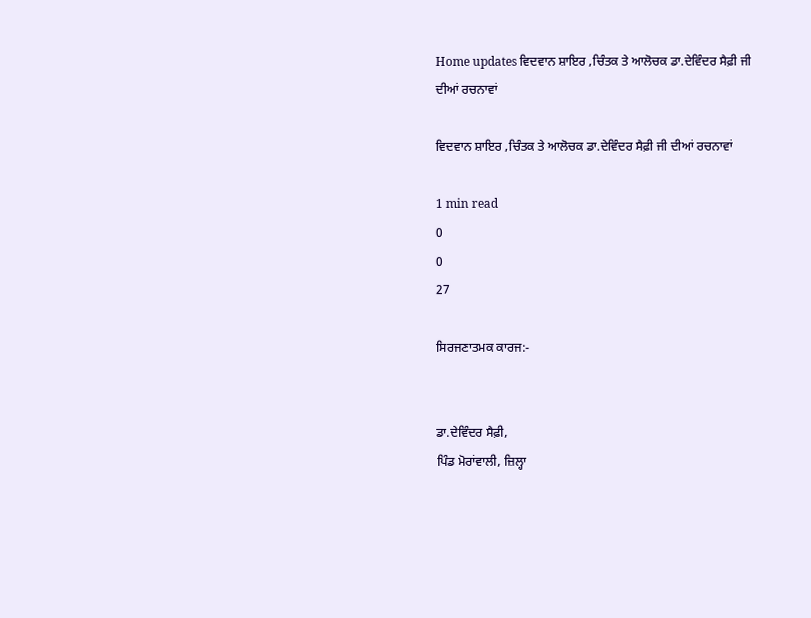Home updates ਵਿਦਵਾਨ ਸ਼ਾਇਰ ,ਚਿੰਤਕ ਤੇ ਆਲੋਚਕ ਡਾ.ਦੇਵਿੰਦਰ ਸੈਫ਼ੀ ਜੀ ਦੀਆਂ ਰਚਨਾਵਾਂ

ਵਿਦਵਾਨ ਸ਼ਾਇਰ ,ਚਿੰਤਕ ਤੇ ਆਲੋਚਕ ਡਾ.ਦੇਵਿੰਦਰ ਸੈਫ਼ੀ ਜੀ ਦੀਆਂ ਰਚਨਾਵਾਂ

1 min read
0
0
27

ਸਿਰਜਣਾਤਮਕ ਕਾਰਜ:-


ਡਾ.ਦੇਵਿੰਦਰ ਸੈਫ਼ੀ,
ਪਿੰਡ ਮੋਰਾਂਵਾਲੀ, ਜ਼ਿਲ੍ਹਾ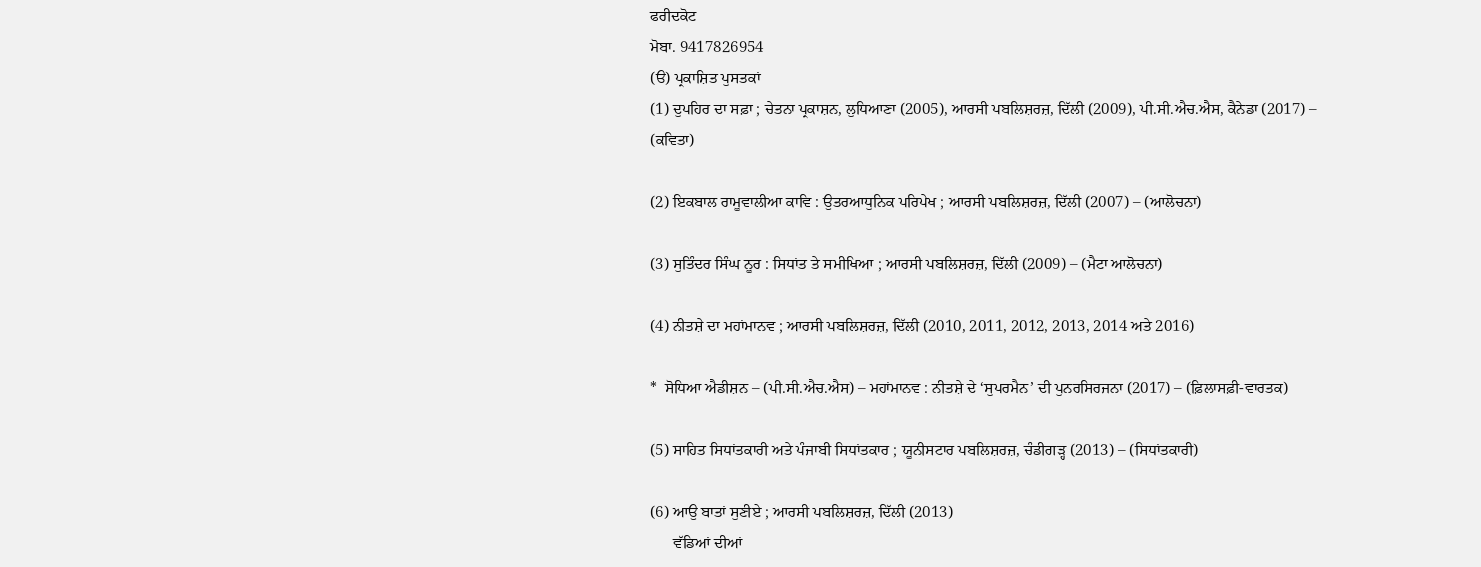ਫਰੀਦਕੋਟ
ਮੋਬਾ. 9417826954
(ੳ) ਪ੍ਰਕਾਸ਼ਿਤ ਪੁਸਤਕਾਂ
(1) ਦੁਪਹਿਰ ਦਾ ਸਫ਼ਾ ; ਚੇਤਨਾ ਪ੍ਰਕਾਸ਼ਨ, ਲੁਧਿਆਣਾ (2005), ਆਰਸੀ ਪਬਲਿਸ਼ਰਜ਼, ਦਿੱਲੀ (2009), ਪੀ.ਸੀ.ਐਚ.ਐਸ, ਕੈਨੇਡਾ (2017) – (ਕਵਿਤਾ)

(2) ਇਕਬਾਲ ਰਾਮੂਵਾਲੀਆ ਕਾਵਿ : ਉਤਰਆਧੁਨਿਕ ਪਰਿਪੇਖ ; ਆਰਸੀ ਪਬਲਿਸ਼ਰਜ਼, ਦਿੱਲੀ (2007) – (ਆਲੋਚਨਾ)

(3) ਸੁਤਿੰਦਰ ਸਿੰਘ ਨੂਰ : ਸਿਧਾਂਤ ਤੇ ਸਮੀਖਿਆ ; ਆਰਸੀ ਪਬਲਿਸ਼ਰਜ਼, ਦਿੱਲੀ (2009) – (ਮੈਟਾ ਆਲੋਚਨਾ)

(4) ਨੀਤਸ਼ੇ ਦਾ ਮਹਾਂਮਾਨਵ ; ਆਰਸੀ ਪਬਲਿਸ਼ਰਜ਼, ਦਿੱਲੀ (2010, 2011, 2012, 2013, 2014 ਅਤੇ 2016)

*  ਸੋਧਿਆ ਐਡੀਸ਼ਨ – (ਪੀ.ਸੀ.ਐਚ.ਐਸ) – ਮਹਾਂਮਾਨਵ : ਨੀਤਸ਼ੇ ਦੇ ‘ਸੁਪਰਮੈਨ’ ਦੀ ਪੁਨਰਸਿਰਜਨਾ (2017) – (ਫ਼ਿਲਾਸਫ਼ੀ-ਵਾਰਤਕ)

(5) ਸਾਹਿਤ ਸਿਧਾਂਤਕਾਰੀ ਅਤੇ ਪੰਜਾਬੀ ਸਿਧਾਂਤਕਾਰ ; ਯੂਨੀਸਟਾਰ ਪਬਲਿਸ਼ਰਜ਼, ਚੰਡੀਗੜ੍ਹ (2013) – (ਸਿਧਾਂਤਕਾਰੀ)

(6) ਆਉ ਬਾਤਾਂ ਸੁਣੀਏ ; ਆਰਸੀ ਪਬਲਿਸ਼ਰਜ਼, ਦਿੱਲੀ (2013)
      ਵੱਡਿਆਂ ਦੀਆਂ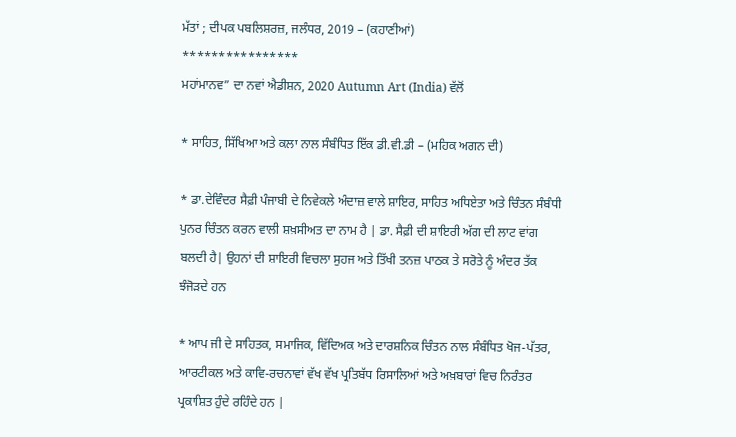ਮੱਤਾਂ ; ਦੀਪਕ ਪਬਲਿਸ਼ਰਜ਼, ਜਲੰਧਰ, 2019 – (ਕਹਾਣੀਆਂ)
****************
ਮਹਾਂਮਾਨਵ” ਦਾ ਨਵਾਂ ਐਡੀਸ਼ਨ, 2020 Autumn Art (India) ਵੱਲੋਂ

* ਸਾਹਿਤ, ਸਿੱਖਿਆ ਅਤੇ ਕਲਾ ਨਾਲ ਸੰਬੰਧਿਤ ਇੱਕ ਡੀ.ਵੀ.ਡੀ – (ਮਹਿਕ ਅਗਨ ਦੀ)

* ਡਾ.ਦੇਵਿੰਦਰ ਸੈਫ਼ੀ ਪੰਜਾਬੀ ਦੇ ਨਿਵੇਕਲੇ ਅੰਦਾਜ਼ ਵਾਲੇ ਸ਼ਾਇਰ, ਸਾਹਿਤ ਅਧਿਏਤਾ ਅਤੇ ਚਿੰਤਨ ਸੰਬੰਧੀ ਪੁਨਰ ਚਿੰਤਨ ਕਰਨ ਵਾਲੀ ਸ਼ਖ਼ਸੀਅਤ ਦਾ ਨਾਮ ਹੈ | ਡਾ. ਸੈਫ਼ੀ ਦੀ ਸ਼ਾਇਰੀ ਅੱਗ ਦੀ ਲਾਟ ਵਾਂਗ ਬਲਦੀ ਹੈ| ਉਹਨਾਂ ਦੀ ਸ਼ਾਇਰੀ ਵਿਚਲਾ ਸੁਹਜ ਅਤੇ ਤਿੱਖੀ ਤਨਜ਼ ਪਾਠਕ ਤੇ ਸਰੋਤੇ ਨੂੰ ਅੰਦਰ ਤੱਕ ਝੰਜੋੜਦੇ ਹਨ

* ਆਪ ਜੀ ਦੇ ਸਾਹਿਤਕ, ਸਮਾਜਿਕ, ਵਿੱਦਿਅਕ ਅਤੇ ਦਾਰਸ਼ਨਿਕ ਚਿੰਤਨ ਨਾਲ ਸੰਬੰਧਿਤ ਖੋਜ-ਪੱਤਰ, ਆਰਟੀਕਲ ਅਤੇ ਕਾਵਿ-ਰਚਨਾਵਾਂ ਵੱਖ ਵੱਖ ਪ੍ਰਤਿਬੱਧ ਰਿਸਾਲਿਆਂ ਅਤੇ ਅਖ਼ਬਾਰਾਂ ਵਿਚ ਨਿਰੰਤਰ ਪ੍ਰਕਾਸ਼ਿਤ ਹੁੰਦੇ ਰਹਿੰਦੇ ਹਨ |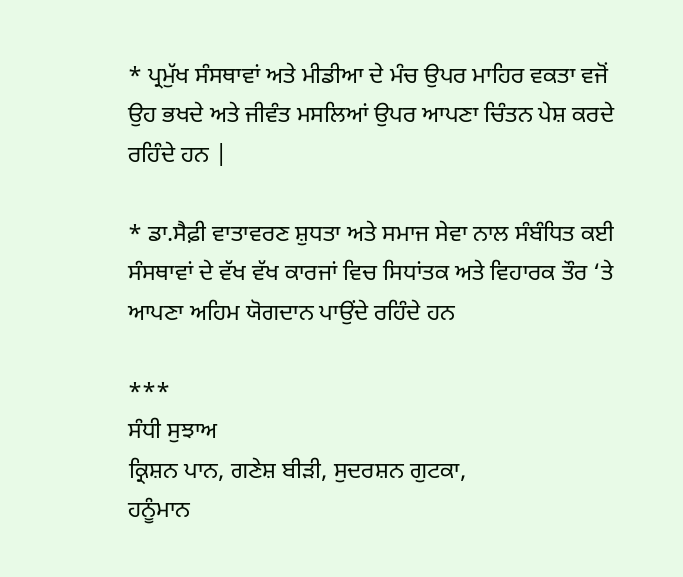* ਪ੍ਰਮੁੱਖ ਸੰਸਥਾਵਾਂ ਅਤੇ ਮੀਡੀਆ ਦੇ ਮੰਚ ਉਪਰ ਮਾਹਿਰ ਵਕਤਾ ਵਜੋਂ ਉਹ ਭਖਦੇ ਅਤੇ ਜੀਵੰਤ ਮਸਲਿਆਂ ਉਪਰ ਆਪਣਾ ਚਿੰਤਨ ਪੇਸ਼ ਕਰਦੇ ਰਹਿੰਦੇ ਹਨ |

* ਡਾ.ਸੈਫ਼ੀ ਵਾਤਾਵਰਣ ਸ਼ੁਧਤਾ ਅਤੇ ਸਮਾਜ ਸੇਵਾ ਨਾਲ ਸੰਬੰਧਿਤ ਕਈ ਸੰਸਥਾਵਾਂ ਦੇ ਵੱਖ ਵੱਖ ਕਾਰਜਾਂ ਵਿਚ ਸਿਧਾਂਤਕ ਅਤੇ ਵਿਹਾਰਕ ਤੌਰ ‘ਤੇ ਆਪਣਾ ਅਹਿਮ ਯੋਗਦਾਨ ਪਾਉਂਦੇ ਰਹਿੰਦੇ ਹਨ

***
ਸੰਧੀ ਸੁਝਾਅ
ਕ੍ਰਿਸ਼ਨ ਪਾਨ, ਗਣੇਸ਼ ਬੀੜੀ, ਸੁਦਰਸ਼ਨ ਗੁਟਕਾ,
ਹਨੂੰਮਾਨ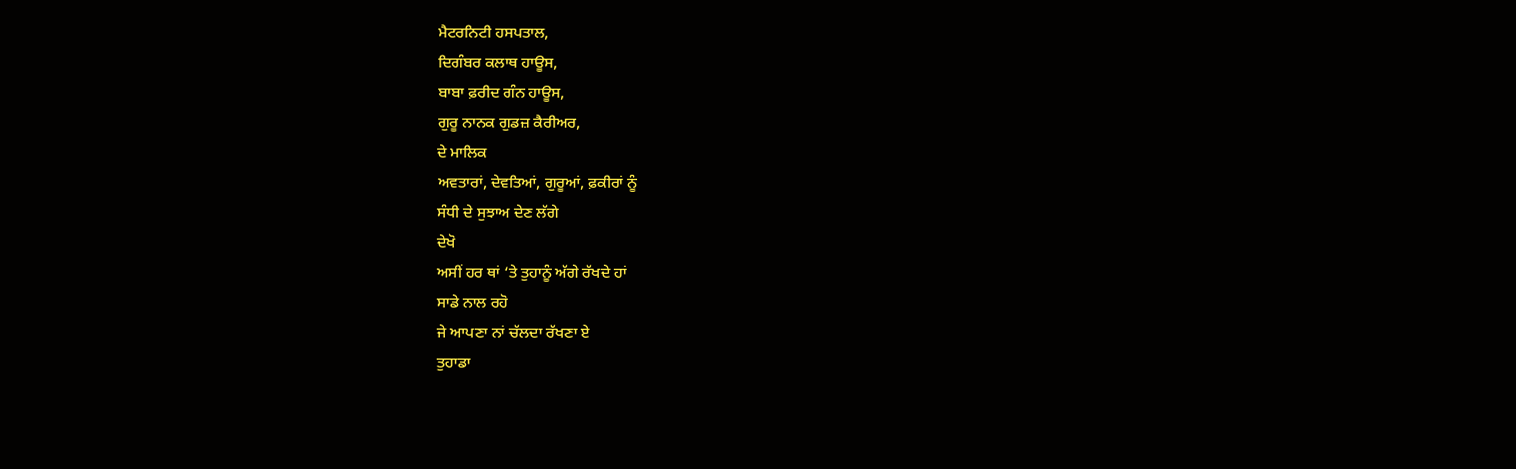ਮੈਟਰਨਿਟੀ ਹਸਪਤਾਲ,
ਦਿਗੰਬਰ ਕਲਾਥ ਹਾਊਸ,
ਬਾਬਾ ਫ਼ਰੀਦ ਗੰਨ ਹਾਊਸ,
ਗੁਰੂ ਨਾਨਕ ਗੁਡਜ਼ ਕੈਰੀਅਰ,
ਦੇ ਮਾਲਿਕ
ਅਵਤਾਰਾਂ, ਦੇਵਤਿਆਂ, ਗੁਰੂਆਂ, ਫ਼ਕੀਰਾਂ ਨੂੰ
ਸੰਧੀ ਦੇ ਸੁਝਾਅ ਦੇਣ ਲੱਗੇ
ਦੇਖੋ
ਅਸੀਂ ਹਰ ਥਾਂ ‘ਤੇ ਤੁਹਾਨੂੰ ਅੱਗੇ ਰੱਖਦੇ ਹਾਂ
ਸਾਡੇ ਨਾਲ ਰਹੋ
ਜੇ ਆਪਣਾ ਨਾਂ ਚੱਲਦਾ ਰੱਖਣਾ ਏ
ਤੁਹਾਡਾ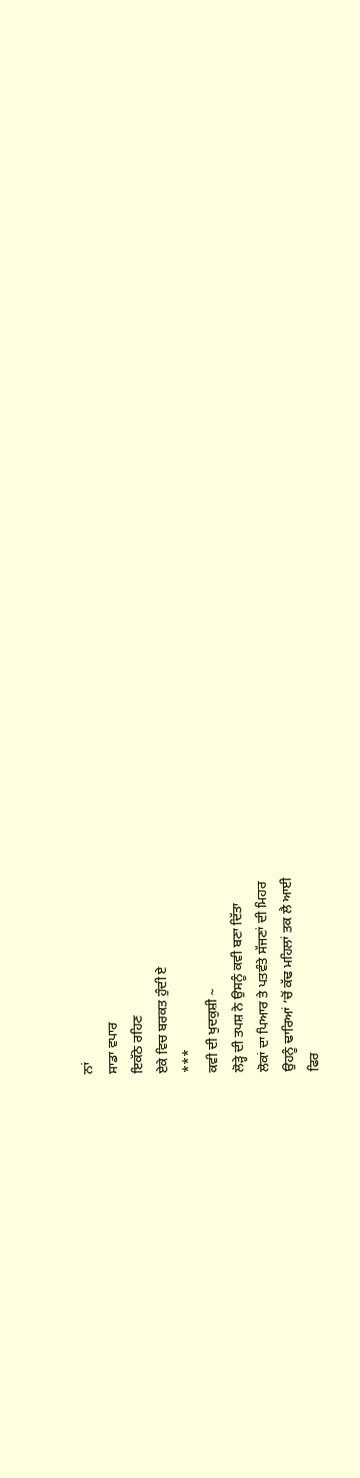ਨਾਂ
ਸਾਡਾ ਵਪਾਰ
ਇਕੱਠੇ ਰਹਿਣ
ਏਕੇ ਵਿਚ ਬਰਕਤ ਹੁੰਦੀ ਏ
***
ਕਵੀ ਦੀ ਖੁਦਕੁਸ਼ੀ ~
ਲੋੜ੍ਹੇ ਦੀ ਤਪਸ਼ ਨੇ ਉਸਨੂੰ ਕਵੀ ਬਣਾ ਦਿੱਤਾ
ਲੋਕਾਂ ਦਾ ਪਿਆਰ ਤੇ ਪਤਵੰਤੇ ਸੱਜਣਾਂ ਦੀ ਮਿਹਰ
ਉਹਨੂੰ ਢਾਰਿਆਂ ‘ਚੋਂ ਕੱਢ ਮਹਿਲਾਂ ਤਕ ਲੈ ਆਈ
ਫਿਰ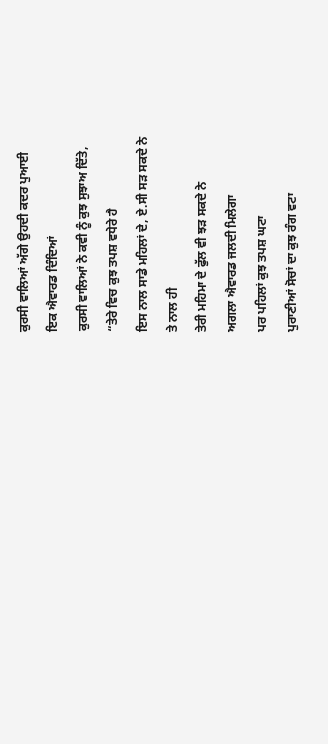ਕੁਰਸੀ ਵਾਲਿਆਂ ਅੱਗੇ ਉਹਦੀ ਕਦਰ ਪੁਆਈ
ਇਕ ਐਵਾਰਡ ਦਿੰਦਿਆਂ
ਕੁਰਸੀ ਵਾਲਿਆਂ ਨੇ ਕਵੀ ਨੂੰ ਕੁਝ ਸੁਝਾਅ ਦਿੱਤੇ,
“ਤੇਰੇ ਵਿਚ ਕੁਝ ਤਪਸ਼ ਵਧੇਰੇ ਹੈ
ਇਸ ਨਾਲ ਸਾਡੇ ਮਹਿਲਾਂ ਦੇ, ਏ.ਸੀ ਸੜ ਸਕਦੇ ਨੇ
ਤੇ ਨਾਲ ਹੀ
ਤੇਰੀ ਮਹਿਮਾ ਦੇ ਫੁੱਲ ਵੀ ਝੜ ਸਕਦੇ ਨੇ
ਅਗਲਾ ਐਵਾਰਡ ਜਲਦੀ ਮਿਲੇਗਾ
ਪਰ ਪਹਿਲਾਂ ਕੁਝ ਤਪਸ਼ ਘਟਾ
ਪੁਰਾਣੀਆਂ ਸੋਚਾਂ ਦਾ ਕੁਝ ਰੰਗ ਵਟਾ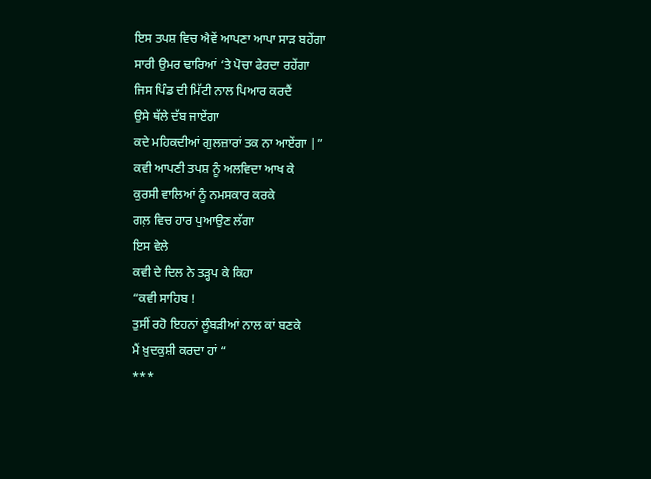ਇਸ ਤਪਸ਼ ਵਿਚ ਐਵੇਂ ਆਪਣਾ ਆਪਾ ਸਾੜ ਬਹੇਂਗਾ
ਸਾਰੀ ਉਮਰ ਢਾਰਿਆਂ ‘ਤੇ ਪੋਚਾ ਫੇਰਦਾ ਰਹੇਂਗਾ
ਜਿਸ ਪਿੰਡ ਦੀ ਮਿੱਟੀ ਨਾਲ ਪਿਆਰ ਕਰਦੈਂ
ਉਸੇ ਥੱਲੇ ਦੱਬ ਜਾਏਂਗਾ
ਕਦੇ ਮਹਿਕਦੀਆਂ ਗੁਲਜ਼ਾਰਾਂ ਤਕ ਨਾ ਆਏਂਗਾ |”
ਕਵੀ ਆਪਣੀ ਤਪਸ਼ ਨੂੰ ਅਲਵਿਦਾ ਆਖ ਕੇ
ਕੁਰਸੀ ਵਾਲਿਆਂ ਨੂੰ ਨਮਸਕਾਰ ਕਰਕੇ
ਗਲ਼ ਵਿਚ ਹਾਰ ਪੁਆਉਣ ਲੱਗਾ
ਇਸ ਵੇਲੇ
ਕਵੀ ਦੇ ਦਿਲ ਨੇ ਤੜ੍ਹਪ ਕੇ ਕਿਹਾ
“ਕਵੀ ਸਾਹਿਬ !
ਤੁਸੀਂ ਰਹੋ ਇਹਨਾਂ ਲੂੰਬੜੀਆਂ ਨਾਲ ਕਾਂ ਬਣਕੇ
ਮੈਂ ਖ਼ੁਦਕੁਸ਼ੀ ਕਰਦਾ ਹਾਂ “
***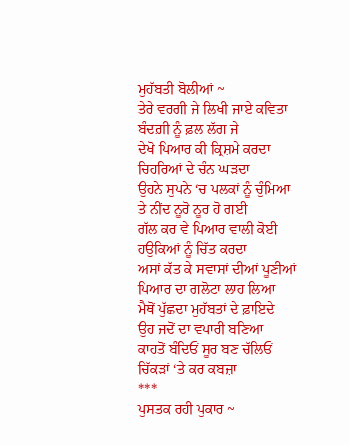ਮੁਹੱਬਤੀ ਬੋਲੀਆਂ ~
ਤੇਰੇ ਵਰਗੀ ਜੇ ਲਿਖੀ ਜਾਏ ਕਵਿਤਾ
ਬੰਦਗ਼ੀ ਨੂੰ ਫ਼ਲ ਲੱਗ ਜੇ
ਦੇਖੋ ਪਿਆਰ ਕੀ ਕ੍ਰਿਸ਼ਮੇ ਕਰਦਾ
ਚਿਹਰਿਆਂ ਦੇ ਚੰਨ ਘੜਦਾ
ਉਹਨੇ ਸੁਪਨੇ ‘ਚ ਪਲਕਾਂ ਨੂੰ ਚੁੰਮਿਆ
ਤੇ ਨੀਂਦ ਨੂਰੋ ਨੂਰ ਹੋ ਗਈ
ਗੱਲ ਕਰ ਵੇ ਪਿਆਰ ਵਾਲੀ ਕੋਈ
ਹਉਕਿਆਂ ਨੂੰ ਚਿੱਤ ਕਰਦਾ
ਅਸਾਂ ਕੱਤ ਕੇ ਸਵਾਸਾਂ ਦੀਆਂ ਪੂਣੀਆਂ
ਪਿਆਰ ਦਾ ਗਲੋਟਾ ਲਾਹ ਲਿਆ
ਮੈਥੋਂ ਪੁੱਛਦਾ ਮੁਹੱਬਤਾਂ ਦੇ ਫ਼ਾਇਦੇ
ਉਹ ਜਦੋਂ ਦਾ ਵਪਾਰੀ ਬਣਿਆ
ਕਾਹਤੋਂ ਬੰਦਿਓਂ ਸੂਰ ਬਣ ਚੱਲਿਓਂ
ਚਿੱਕੜਾਂ ‘ਤੇ ਕਰ ਕਬਜ਼ਾ
***
ਪੁਸਤਕ ਰਹੀ ਪੁਕਾਰ ~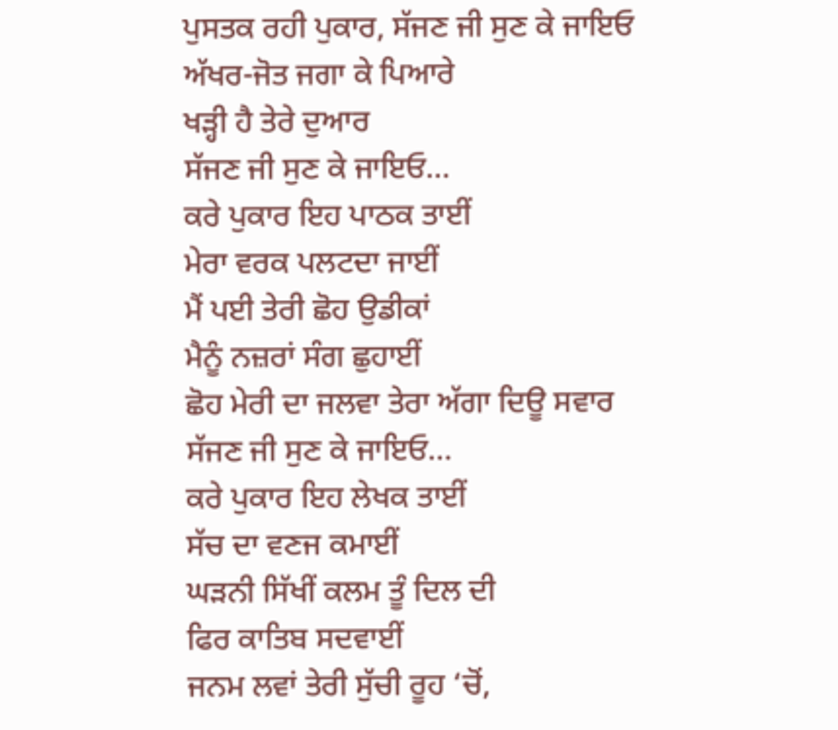ਪੁਸਤਕ ਰਹੀ ਪੁਕਾਰ, ਸੱਜਣ ਜੀ ਸੁਣ ਕੇ ਜਾਇਓ
ਅੱਖਰ-ਜੋਤ ਜਗਾ ਕੇ ਪਿਆਰੇ
ਖੜ੍ਹੀ ਹੈ ਤੇਰੇ ਦੁਆਰ
ਸੱਜਣ ਜੀ ਸੁਣ ਕੇ ਜਾਇਓ…
ਕਰੇ ਪੁਕਾਰ ਇਹ ਪਾਠਕ ਤਾਈਂ
ਮੇਰਾ ਵਰਕ ਪਲਟਦਾ ਜਾਈਂ
ਮੈਂ ਪਈ ਤੇਰੀ ਛੋਹ ਉਡੀਕਾਂ
ਮੈਨੂੰ ਨਜ਼ਰਾਂ ਸੰਗ ਛੁਹਾਈਂ
ਛੋਹ ਮੇਰੀ ਦਾ ਜਲਵਾ ਤੇਰਾ ਅੱਗਾ ਦਿਊ ਸਵਾਰ
ਸੱਜਣ ਜੀ ਸੁਣ ਕੇ ਜਾਇਓ…
ਕਰੇ ਪੁਕਾਰ ਇਹ ਲੇਖਕ ਤਾਈਂ
ਸੱਚ ਦਾ ਵਣਜ ਕਮਾਈਂ
ਘੜਨੀ ਸਿੱਖੀਂ ਕਲਮ ਤੂੰ ਦਿਲ ਦੀ
ਫਿਰ ਕਾਤਿਬ ਸਦਵਾਈਂ
ਜਨਮ ਲਵਾਂ ਤੇਰੀ ਸੁੱਚੀ ਰੂਹ ‘ਚੋਂ,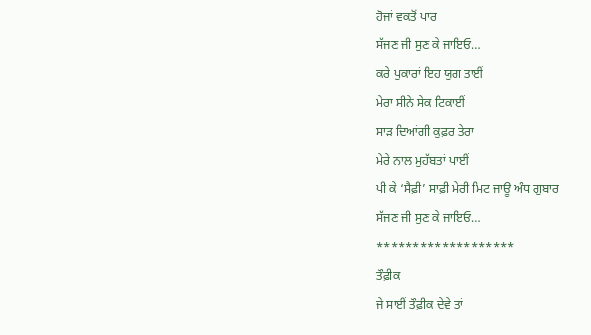ਹੋਜਾਂ ਵਕਤੋਂ ਪਾਰ
ਸੱਜਣ ਜੀ ਸੁਣ ਕੇ ਜਾਇਓ…
ਕਰੇ ਪੁਕਾਰਾਂ ਇਹ ਯੁਗ ਤਾਈਂ
ਮੇਰਾ ਸੀਨੇ ਸੇਕ ਟਿਕਾਈਂ
ਸਾੜ ਦਿਆਂਗੀ ਕੁਫ਼ਰ ਤੇਰਾ
ਮੇਰੇ ਨਾਲ ਮੁਹੱਬਤਾਂ ਪਾਈਂ
ਪੀ ਕੇ ‘ਸੈਫ਼ੀ’ ਸਾਫ਼ੀ ਮੇਰੀ ਮਿਟ ਜਾਊ ਅੰਧ ਗੁਬਾਰ
ਸੱਜਣ ਜੀ ਸੁਣ ਕੇ ਜਾਇਓ…
*******************
ਤੌਫ਼ੀਕ
ਜੇ ਸਾਈਂ ਤੌਫ਼ੀਕ ਦੇਵੇ ਤਾਂ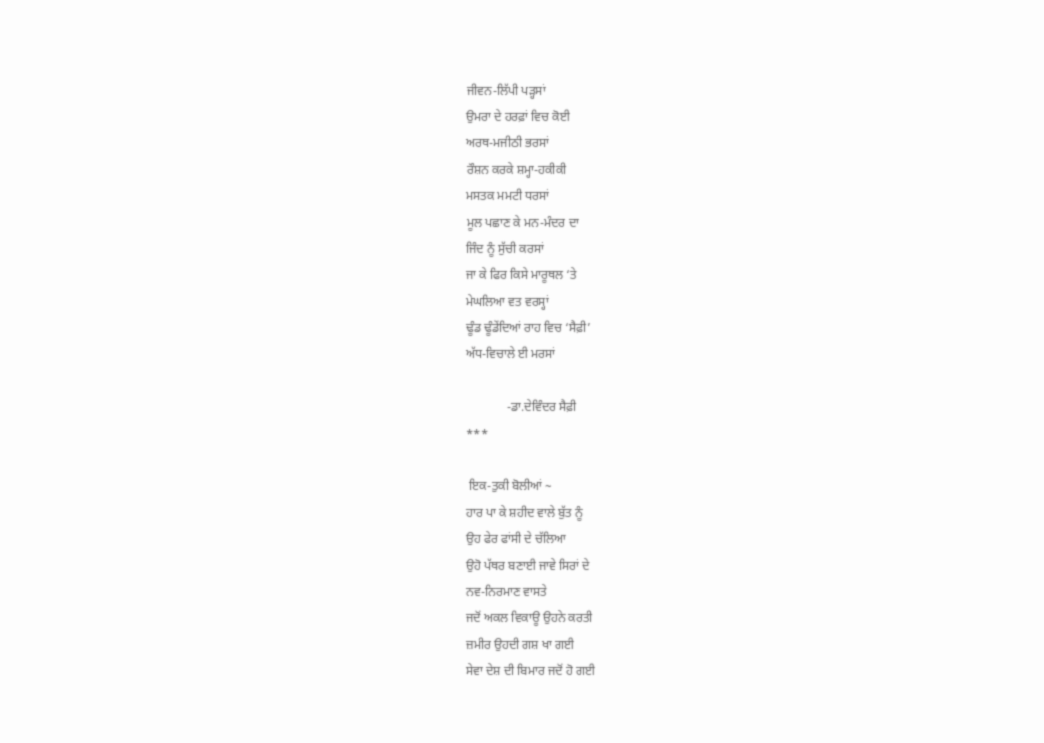ਜੀਵਨ-ਲਿੱਪੀ ਪੜ੍ਹਸਾਂ
ਉਮਰਾ ਦੇ ਹਰਫ਼ਾਂ ਵਿਚ ਕੋਈ
ਅਰਥ-ਮਜੀਠੀ ਭਰਸਾਂ
ਰੌਸ਼ਨ ਕਰਕੇ ਸ਼ਮ੍ਹਾ-ਹਕੀਕੀ
ਮਸਤਕ ਮਮਟੀ ਧਰਸਾਂ
ਮੂਲ ਪਛਾਣ ਕੇ ਮਨ-ਮੰਦਰ ਦਾ
ਜਿੰਦ ਨੂੰ ਸੁੱਚੀ ਕਰਸਾਂ
ਜਾ ਕੇ ਫਿਰ ਕਿਸੇ ਮਾਰੂਥਲ ‘ਤੇ
ਮੇਘਲਿਆ ਵਤ ਵਰਸ੍ਹਾਂ
ਢੂੰਡ ਢੂੰਡੇਂਦਿਆਂ ਰਾਹ ਵਿਚ ‘ਸੈਫ਼ੀ’
ਅੱਧ-ਵਿਚਾਲੇ ਈ ਮਰਸਾਂ

             -ਡਾ.ਦੇਵਿੰਦਰ ਸੈਫ਼ੀ
***

 ਇਕ-ਤੁਕੀ ਬੋਲੀਆਂ ~
ਹਾਰ ਪਾ ਕੇ ਸ਼ਹੀਦ ਵਾਲੇ ਬੁੱਤ ਨੂੰ
ਉਹ ਫੇਰ ਫਾਂਸੀ ਦੇ ਚੱਲਿਆ
ਉਹੋ ਪੱਥਰ ਬਣਾਈ ਜਾਵੇ ਸਿਰਾਂ ਦੇ
ਨਵ-ਨਿਰਮਾਣ ਵਾਸਤੇ
ਜਦੋਂ ਅਕਲ ਵਿਕਾਊ ਉਹਨੇ ਕਰਤੀ
ਜ਼ਮੀਰ ਉਹਦੀ ਗਸ਼ ਖਾ ਗਈ
ਸੇਵਾ ਦੇਸ਼ ਦੀ ਬਿਮਾਰ ਜਦੋਂ ਹੋ ਗਈ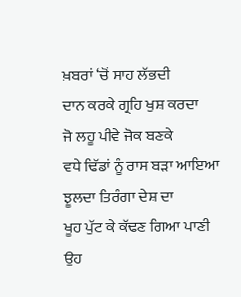ਖ਼ਬਰਾਂ ‘ਚੋਂ ਸਾਹ ਲੱਭਦੀ
ਦਾਨ ਕਰਕੇ ਗ੍ਰਹਿ ਖੁਸ਼ ਕਰਦਾ
ਜੋ ਲਹੂ ਪੀਵੇ ਜੋਕ ਬਣਕੇ
ਵਧੇ ਢਿੱਡਾਂ ਨੂੰ ਰਾਸ ਬੜਾ ਆਇਆ
ਝੂਲਦਾ ਤਿਰੰਗਾ ਦੇਸ਼ ਦਾ
ਖੂਹ ਪੁੱਟ ਕੇ ਕੱਢਣ ਗਿਆ ਪਾਣੀ
ਉਹ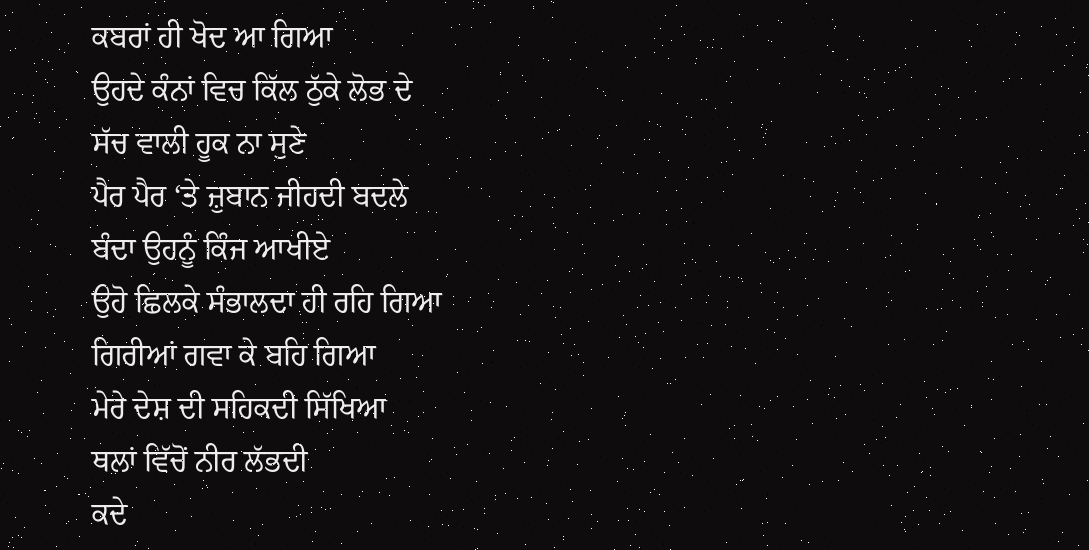ਕਬਰਾਂ ਹੀ ਖੋਦ ਆ ਗਿਆ
ਉਹਦੇ ਕੰਨਾਂ ਵਿਚ ਕਿੱਲ ਠੁੱਕੇ ਲੋਭ ਦੇ
ਸੱਚ ਵਾਲੀ ਹੂਕ ਨਾ ਸੁਣੇ
ਪੈਰ ਪੈਰ ‘ਤੇ ਜ਼ੁਬਾਨ ਜੀਹਦੀ ਬਦਲੇ
ਬੰਦਾ ਉਹਨੂੰ ਕਿੰਜ ਆਖੀਏ
ਉਹੋ ਛਿਲਕੇ ਸੰਭਾਲਦਾ ਹੀ ਰਹਿ ਗਿਆ
ਗਿਰੀਆਂ ਗਵਾ ਕੇ ਬਹਿ ਗਿਆ
ਮੇਰੇ ਦੇਸ਼ ਦੀ ਸਹਿਕਦੀ ਸਿੱਖਿਆ
ਥਲਾਂ ਵਿੱਚੋਂ ਨੀਰ ਲੱਭਦੀ
ਕਦੇ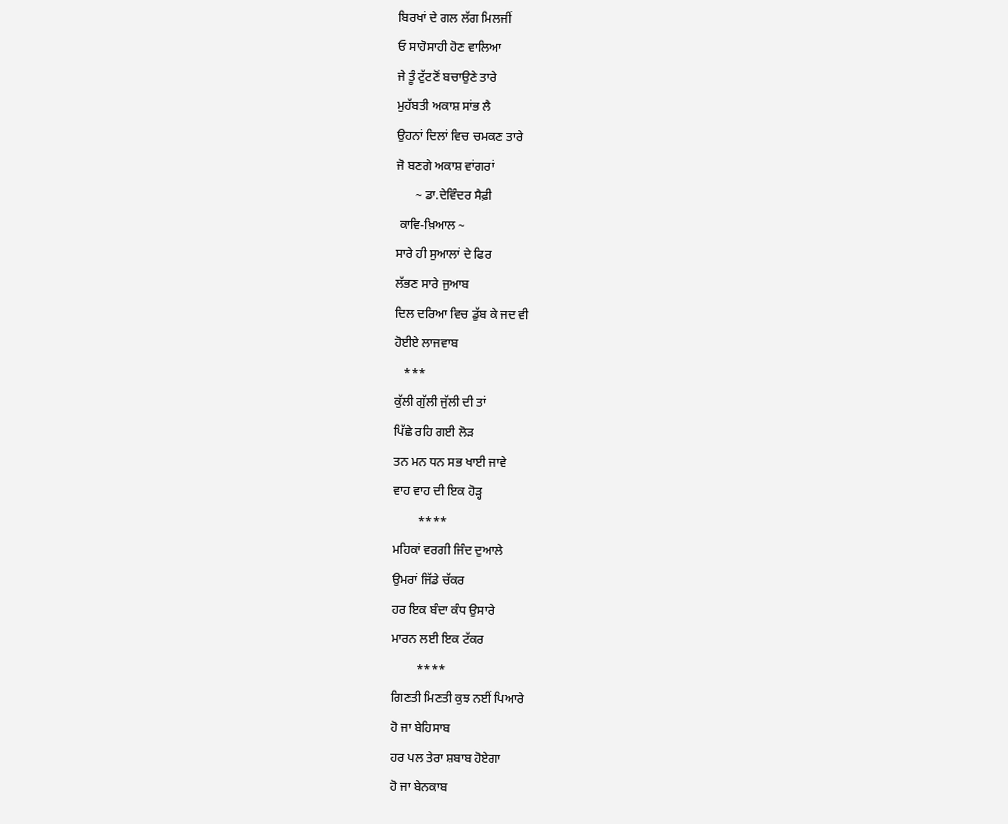ਬਿਰਖਾਂ ਦੇ ਗਲ ਲੱਗ ਮਿਲਜੀਂ
ਓ ਸਾਹੋਸਾਹੀ ਹੋਣ ਵਾਲਿਆ
ਜੇ ਤੂੰ ਟੁੱਟਣੋਂ ਬਚਾਉਣੇ ਤਾਰੇ
ਮੁਹੱਬਤੀ ਅਕਾਸ਼ ਸਾਂਭ ਲੈ
ਉਹਨਾਂ ਦਿਲਾਂ ਵਿਚ ਚਮਕਣ ਤਾਰੇ
ਜੋ ਬਣਗੇ ਅਕਾਸ਼ ਵਾਂਗਰਾਂ
      ~ ਡਾ.ਦੇਵਿੰਦਰ ਸੈਫ਼ੀ
 ਕਾਵਿ-ਖ਼ਿਆਲ ~
ਸਾਰੇ ਹੀ ਸੁਆਲਾਂ ਦੇ ਫਿਰ
ਲੱਭਣ ਸਾਰੇ ਜੁਆਬ
ਦਿਲ ਦਰਿਆ ਵਿਚ ਡੁੱਬ ਕੇ ਜਦ ਵੀ
ਹੋਈਏ ਲਾਜਵਾਬ
   ***
ਕੁੱਲੀ ਗੁੱਲੀ ਜੁੱਲੀ ਦੀ ਤਾਂ
ਪਿੱਛੇ ਰਹਿ ਗਈ ਲੋੜ
ਤਨ ਮਨ ਧਨ ਸਭ ਖਾਈ ਜਾਵੇ
ਵਾਹ ਵਾਹ ਦੀ ਇਕ ਹੋੜ੍ਹ
        ****
ਮਹਿਕਾਂ ਵਰਗੀ ਜਿੰਦ ਦੁਆਲੇ
ਉਮਰਾਂ ਜਿੱਡੇ ਚੱਕਰ
ਹਰ ਇਕ ਬੰਦਾ ਕੰਧ ਉਸਾਰੇ
ਮਾਰਨ ਲਈ ਇਕ ਟੱਕਰ
        ****
ਗਿਣਤੀ ਮਿਣਤੀ ਕੁਝ ਨਈਂ ਪਿਆਰੇ
ਹੋ ਜਾ ਬੇਹਿਸਾਬ
ਹਰ ਪਲ ਤੇਰਾ ਸ਼ਬਾਬ ਹੋਏਗਾ
ਹੋ ਜਾ ਬੇਨਕਾਬ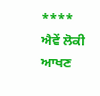****
ਐਵੇਂ ਲੋਕੀ ਆਖਣ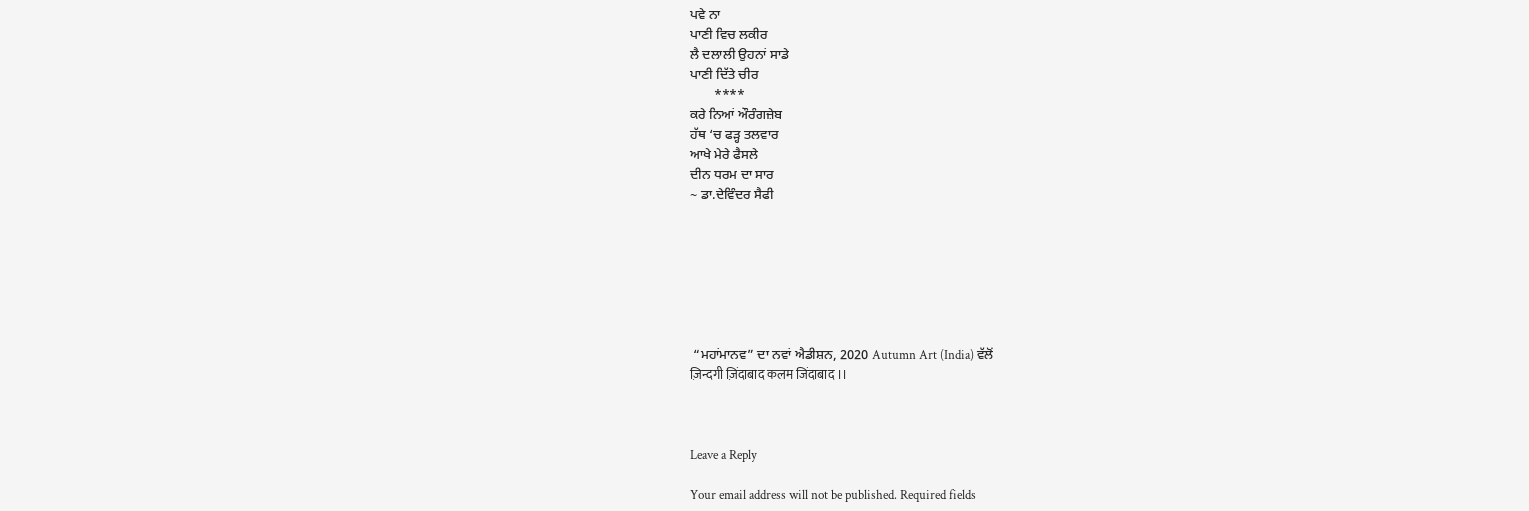ਪਵੇ ਨਾ
ਪਾਣੀ ਵਿਚ ਲਕੀਰ
ਲੈ ਦਲਾਲੀ ਉਹਨਾਂ ਸਾਡੇ
ਪਾਣੀ ਦਿੱਤੇ ਚੀਰ
       ****
ਕਰੇ ਨਿਆਂ ਔਰੰਗਜ਼ੇਬ
ਹੱਥ ‘ਚ ਫੜ੍ਹ ਤਲਵਾਰ
ਆਖੇ ਮੇਰੇ ਫੈਸਲੇ
ਦੀਨ ਧਰਮ ਦਾ ਸਾਰ
~ ਡਾ.ਦੇਵਿੰਦਰ ਸੈਫੀ







 “ਮਹਾਂਮਾਨਵ” ਦਾ ਨਵਾਂ ਐਡੀਸ਼ਨ, 2020 Autumn Art (India) ਵੱਲੋਂ
ज़िन्दगी ज़िंदाबाद कलम जिंदाबाद ।।



Leave a Reply

Your email address will not be published. Required fields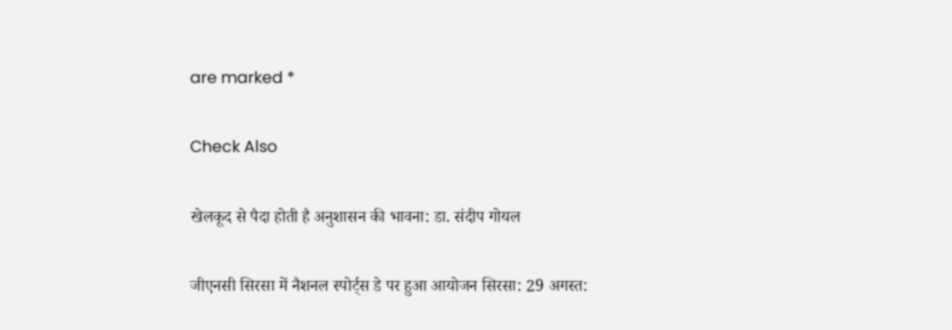are marked *

Check Also

खेलकूद से पैदा होती है अनुशासन की भावना: डा. संदीप गोयल

जीएनसी सिरसा में नैशनल स्पोर्ट्स डे पर हुआ आयोजन सिरसा: 29 अगस्त: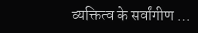व्यक्तित्व के सर्वांगीण …